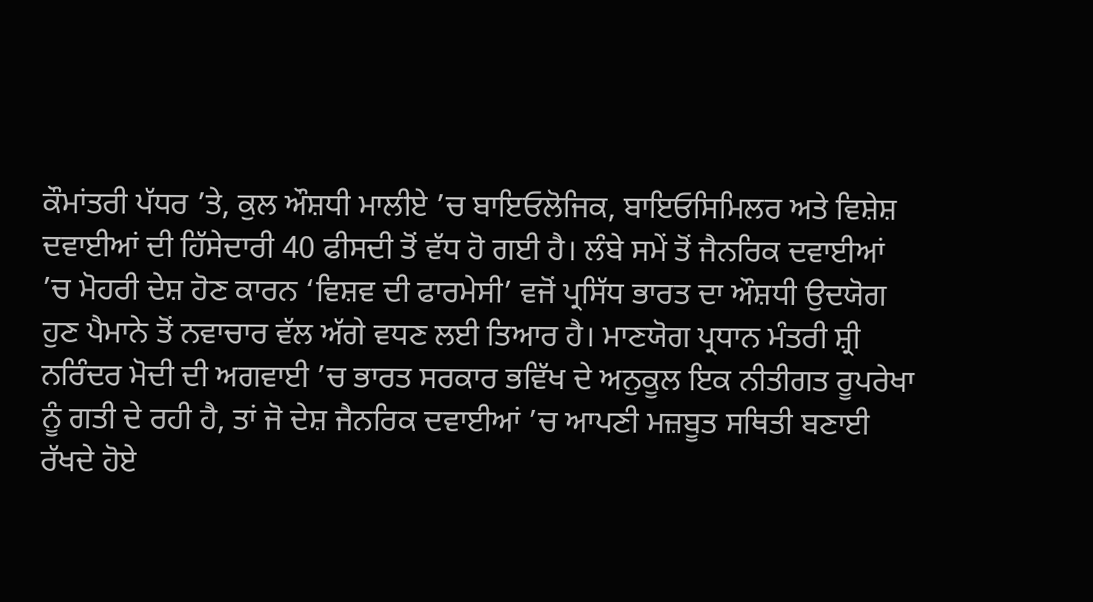ਕੌਮਾਂਤਰੀ ਪੱਧਰ ’ਤੇ, ਕੁਲ ਔਸ਼ਧੀ ਮਾਲੀਏ ’ਚ ਬਾਇਓਲੋਜਿਕ, ਬਾਇਓਸਿਮਿਲਰ ਅਤੇ ਵਿਸ਼ੇਸ਼ ਦਵਾਈਆਂ ਦੀ ਹਿੱਸੇਦਾਰੀ 40 ਫੀਸਦੀ ਤੋਂ ਵੱਧ ਹੋ ਗਈ ਹੈ। ਲੰਬੇ ਸਮੇਂ ਤੋਂ ਜੈਨਰਿਕ ਦਵਾਈਆਂ ’ਚ ਮੋਹਰੀ ਦੇਸ਼ ਹੋਣ ਕਾਰਨ ‘ਵਿਸ਼ਵ ਦੀ ਫਾਰਮੇਸੀ’ ਵਜੋਂ ਪ੍ਰਸਿੱਧ ਭਾਰਤ ਦਾ ਔਸ਼ਧੀ ਉਦਯੋਗ ਹੁਣ ਪੈਮਾਨੇ ਤੋਂ ਨਵਾਚਾਰ ਵੱਲ ਅੱਗੇ ਵਧਣ ਲਈ ਤਿਆਰ ਹੈ। ਮਾਣਯੋਗ ਪ੍ਰਧਾਨ ਮੰਤਰੀ ਸ਼੍ਰੀ ਨਰਿੰਦਰ ਮੋਦੀ ਦੀ ਅਗਵਾਈ ’ਚ ਭਾਰਤ ਸਰਕਾਰ ਭਵਿੱਖ ਦੇ ਅਨੁਕੂਲ ਇਕ ਨੀਤੀਗਤ ਰੂਪਰੇਖਾ ਨੂੰ ਗਤੀ ਦੇ ਰਹੀ ਹੈ, ਤਾਂ ਜੋ ਦੇਸ਼ ਜੈਨਰਿਕ ਦਵਾਈਆਂ ’ਚ ਆਪਣੀ ਮਜ਼ਬੂਤ ਸਥਿਤੀ ਬਣਾਈ ਰੱਖਦੇ ਹੋਏ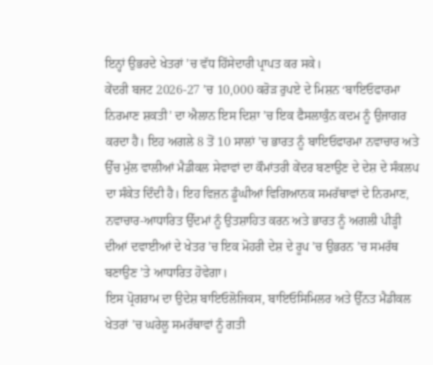ਇਨ੍ਹਾਂ ਉਭਰਦੇ ਖੇਤਰਾਂ ’ਚ ਵੱਧ ਹਿੱਸੇਦਾਰੀ ਪ੍ਰਾਪਤ ਕਰ ਸਕੇ।
ਕੇਂਦਰੀ ਬਜਟ 2026-27 ’ਚ 10,000 ਕਰੋੜ ਰੁਪਏ ਦੇ ਮਿਸ਼ਨ ‘ਬਾਇਓਫਾਰਮਾ ਨਿਰਮਾਣ ਸ਼ਕਤੀ’ ਦਾ ਐਲਾਨ ਇਸ ਦਿਸ਼ਾ ’ਚ ਇਕ ਫੈਸਲਾਕੁੰਨ ਕਦਮ ਨੂੰ ਉਜਾਗਰ ਕਰਦਾ ਹੈ। ਇਹ ਅਗਲੇ 8 ਤੋਂ 10 ਸਾਲਾਂ ’ਚ ਭਾਰਤ ਨੂੰ ਬਾਇਓਫਾਰਮਾ ਨਵਾਚਾਰ ਅਤੇ ਉੱਚ ਮੁੱਲ ਵਾਲੀਆਂ ਮੈਡੀਕਲ ਸੇਵਾਵਾਂ ਦਾ ਕੌਮਾਂਤਰੀ ਕੇਂਦਰ ਬਣਾਉਣ ਦੇ ਦੇਸ਼ ਦੇ ਸੰਕਲਪ ਦਾ ਸੰਕੇਤ ਦਿੰਦੀ ਹੈ। ਇਹ ਵਿਜ਼ਨ ਡੂੰਘੀਆਂ ਵਿਗਿਆਨਕ ਸਮਰੱਥਾਵਾਂ ਦੇ ਨਿਰਮਾਣ, ਨਵਾਚਾਰ-ਆਧਾਰਿਤ ਉੱਦਮਾਂ ਨੂੰ ਉਤਸ਼ਾਹਿਤ ਕਰਨ ਅਤੇ ਭਾਰਤ ਨੂੰ ਅਗਲੀ ਪੀੜ੍ਹੀ ਦੀਆਂ ਦਵਾਈਆਂ ਦੇ ਖੇਤਰ ’ਚ ਇਕ ਮੋਹਰੀ ਦੇਸ਼ ਦੇ ਰੂਪ ’ਚ ਉਭਰਨ ’ਚ ਸਮਰੱਥ ਬਣਾਉਣ ’ਤੇ ਆਧਾਰਿਤ ਹੋਵੇਗਾ।
ਇਸ ਪ੍ਰੋਗਰਾਮ ਦਾ ਉਦੇਸ਼ ਬਾਇਓਲੋਜਿਕਸ, ਬਾਇਓਸਿਮਿਲਰ ਅਤੇ ਉੱਨਤ ਮੈਡੀਕਲ ਖੇਤਰਾਂ ’ਚ ਘਰੇਲੂ ਸਮਰੱਥਾਵਾਂ ਨੂੰ ਗਤੀ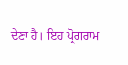ਦੇਣਾ ਹੈ। ਇਹ ਪ੍ਰੋਗਰਾਮ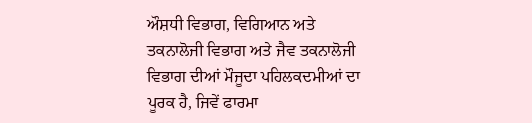ਔਸ਼ਧੀ ਵਿਭਾਗ, ਵਿਗਿਆਨ ਅਤੇ ਤਕਨਾਲੋਜੀ ਵਿਭਾਗ ਅਤੇ ਜੈਵ ਤਕਨਾਲੋਜੀ ਵਿਭਾਗ ਦੀਆਂ ਮੌਜੂਦਾ ਪਹਿਲਕਦਮੀਆਂ ਦਾ ਪੂਰਕ ਹੈ, ਜਿਵੇਂ ਫਾਰਮਾ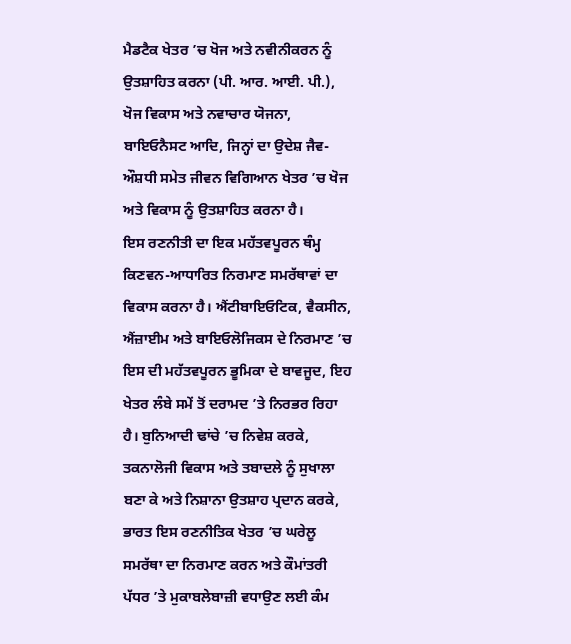ਮੈਡਟੈਕ ਖੇਤਰ ’ਚ ਖੋਜ ਅਤੇ ਨਵੀਨੀਕਰਨ ਨੂੰ ਉਤਸ਼ਾਹਿਤ ਕਰਨਾ (ਪੀ. ਆਰ. ਆਈ. ਪੀ.), ਖੋਜ ਵਿਕਾਸ ਅਤੇ ਨਵਾਚਾਰ ਯੋਜਨਾ, ਬਾਇਓਨੈਸਟ ਆਦਿ, ਜਿਨ੍ਹਾਂ ਦਾ ਉਦੇਸ਼ ਜੈਵ-ਔਸ਼ਧੀ ਸਮੇਤ ਜੀਵਨ ਵਿਗਿਆਨ ਖੇਤਰ ’ਚ ਖੋਜ ਅਤੇ ਵਿਕਾਸ ਨੂੰ ਉਤਸ਼ਾਹਿਤ ਕਰਨਾ ਹੈ।
ਇਸ ਰਣਨੀਤੀ ਦਾ ਇਕ ਮਹੱਤਵਪੂਰਨ ਥੰਮ੍ਹ ਕਿਣਵਨ-ਆਧਾਰਿਤ ਨਿਰਮਾਣ ਸਮਰੱਥਾਵਾਂ ਦਾ ਵਿਕਾਸ ਕਰਨਾ ਹੈ। ਐਂਟੀਬਾਇਓਟਿਕ, ਵੈਕਸੀਨ, ਐਂਜ਼ਾਈਮ ਅਤੇ ਬਾਇਓਲੋਜਿਕਸ ਦੇ ਨਿਰਮਾਣ ’ਚ ਇਸ ਦੀ ਮਹੱਤਵਪੂਰਨ ਭੂਮਿਕਾ ਦੇ ਬਾਵਜੂਦ, ਇਹ ਖੇਤਰ ਲੰਬੇ ਸਮੇਂ ਤੋਂ ਦਰਾਮਦ ’ਤੇ ਨਿਰਭਰ ਰਿਹਾ ਹੈ। ਬੁਨਿਆਦੀ ਢਾਂਚੇ ’ਚ ਨਿਵੇਸ਼ ਕਰਕੇ, ਤਕਨਾਲੋਜੀ ਵਿਕਾਸ ਅਤੇ ਤਬਾਦਲੇ ਨੂੰ ਸੁਖਾਲਾ ਬਣਾ ਕੇ ਅਤੇ ਨਿਸ਼ਾਨਾ ਉਤਸ਼ਾਹ ਪ੍ਰਦਾਨ ਕਰਕੇ, ਭਾਰਤ ਇਸ ਰਣਨੀਤਿਕ ਖੇਤਰ ’ਚ ਘਰੇਲੂ ਸਮਰੱਥਾ ਦਾ ਨਿਰਮਾਣ ਕਰਨ ਅਤੇ ਕੌਮਾਂਤਰੀ ਪੱਧਰ ’ਤੇ ਮੁਕਾਬਲੇਬਾਜ਼ੀ ਵਧਾਉਣ ਲਈ ਕੰਮ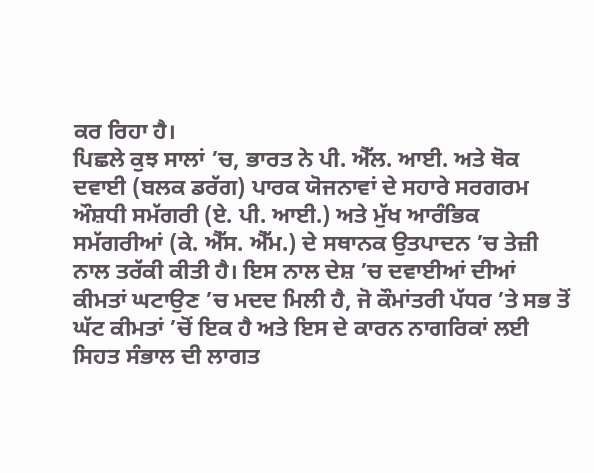ਕਰ ਰਿਹਾ ਹੈ।
ਪਿਛਲੇ ਕੁਝ ਸਾਲਾਂ ’ਚ, ਭਾਰਤ ਨੇ ਪੀ. ਐੱਲ. ਆਈ. ਅਤੇ ਥੋਕ ਦਵਾਈ (ਬਲਕ ਡਰੱਗ) ਪਾਰਕ ਯੋਜਨਾਵਾਂ ਦੇ ਸਹਾਰੇ ਸਰਗਰਮ ਔਸ਼ਧੀ ਸਮੱਗਰੀ (ਏ. ਪੀ. ਆਈ.) ਅਤੇ ਮੁੱਖ ਆਰੰਭਿਕ ਸਮੱਗਰੀਆਂ (ਕੇ. ਐੱਸ. ਐੱਮ.) ਦੇ ਸਥਾਨਕ ਉਤਪਾਦਨ ’ਚ ਤੇਜ਼ੀ ਨਾਲ ਤਰੱਕੀ ਕੀਤੀ ਹੈ। ਇਸ ਨਾਲ ਦੇਸ਼ ’ਚ ਦਵਾਈਆਂ ਦੀਆਂ ਕੀਮਤਾਂ ਘਟਾਉਣ ’ਚ ਮਦਦ ਮਿਲੀ ਹੈ, ਜੋ ਕੌਮਾਂਤਰੀ ਪੱਧਰ ’ਤੇ ਸਭ ਤੋਂ ਘੱਟ ਕੀਮਤਾਂ ’ਚੋਂ ਇਕ ਹੈ ਅਤੇ ਇਸ ਦੇ ਕਾਰਨ ਨਾਗਰਿਕਾਂ ਲਈ ਸਿਹਤ ਸੰਭਾਲ ਦੀ ਲਾਗਤ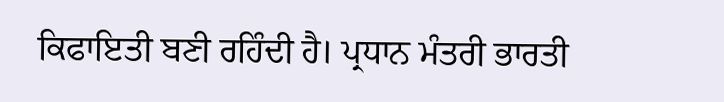ਕਿਫਾਇਤੀ ਬਣੀ ਰਹਿੰਦੀ ਹੈ। ਪ੍ਰਧਾਨ ਮੰਤਰੀ ਭਾਰਤੀ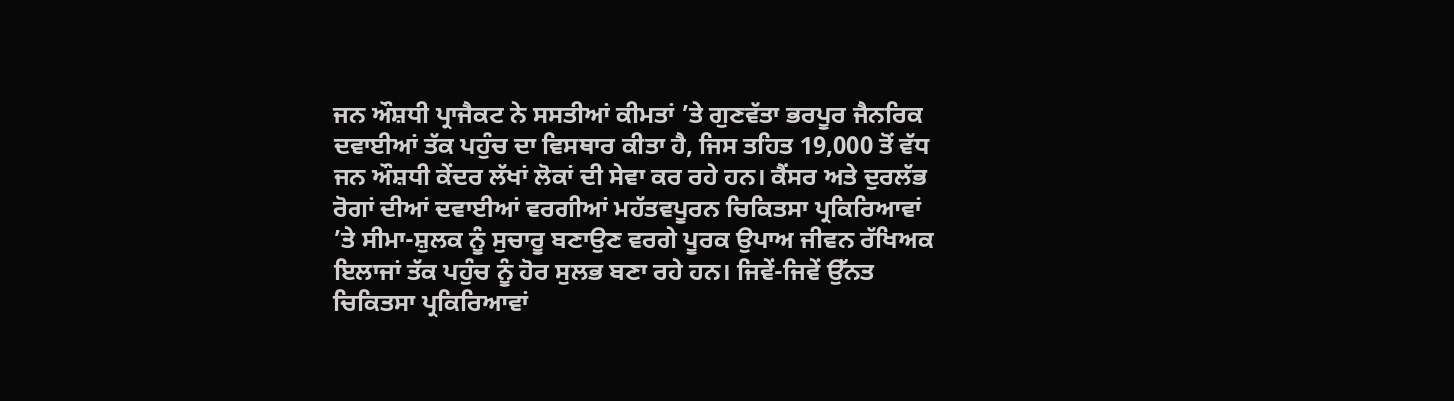ਜਨ ਔਸ਼ਧੀ ਪ੍ਰਾਜੈਕਟ ਨੇ ਸਸਤੀਆਂ ਕੀਮਤਾਂ ’ਤੇ ਗੁਣਵੱਤਾ ਭਰਪੂਰ ਜੈਨਰਿਕ ਦਵਾਈਆਂ ਤੱਕ ਪਹੁੰਚ ਦਾ ਵਿਸਥਾਰ ਕੀਤਾ ਹੈ, ਜਿਸ ਤਹਿਤ 19,000 ਤੋਂ ਵੱਧ ਜਨ ਔਸ਼ਧੀ ਕੇਂਦਰ ਲੱਖਾਂ ਲੋਕਾਂ ਦੀ ਸੇਵਾ ਕਰ ਰਹੇ ਹਨ। ਕੈਂਸਰ ਅਤੇ ਦੁਰਲੱਭ ਰੋਗਾਂ ਦੀਆਂ ਦਵਾਈਆਂ ਵਰਗੀਆਂ ਮਹੱਤਵਪੂਰਨ ਚਿਕਿਤਸਾ ਪ੍ਰਕਿਰਿਆਵਾਂ ’ਤੇ ਸੀਮਾ-ਸ਼ੁਲਕ ਨੂੰ ਸੁਚਾਰੂ ਬਣਾਉਣ ਵਰਗੇ ਪੂਰਕ ਉਪਾਅ ਜੀਵਨ ਰੱਖਿਅਕ ਇਲਾਜਾਂ ਤੱਕ ਪਹੁੰਚ ਨੂੰ ਹੋਰ ਸੁਲਭ ਬਣਾ ਰਹੇ ਹਨ। ਜਿਵੇਂ-ਜਿਵੇਂ ਉੱਨਤ ਚਿਕਿਤਸਾ ਪ੍ਰਕਿਰਿਆਵਾਂ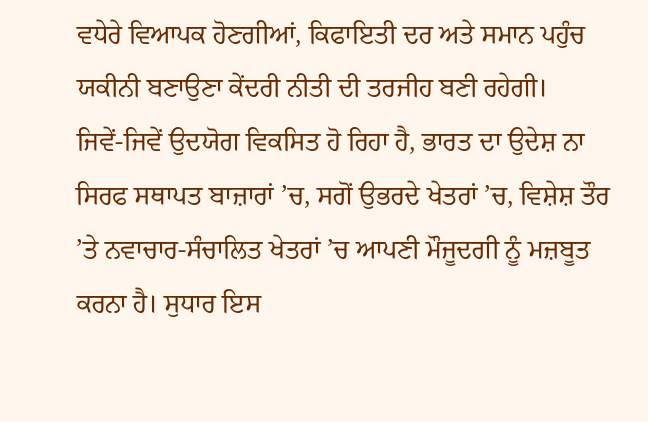ਵਧੇਰੇ ਵਿਆਪਕ ਹੋਣਗੀਆਂ, ਕਿਫਾਇਤੀ ਦਰ ਅਤੇ ਸਮਾਨ ਪਹੁੰਚ ਯਕੀਨੀ ਬਣਾਉਣਾ ਕੇਂਦਰੀ ਨੀਤੀ ਦੀ ਤਰਜੀਹ ਬਣੀ ਰਹੇਗੀ।
ਜਿਵੇਂ-ਜਿਵੇਂ ਉਦਯੋਗ ਵਿਕਸਿਤ ਹੋ ਰਿਹਾ ਹੈ, ਭਾਰਤ ਦਾ ਉਦੇਸ਼ ਨਾ ਸਿਰਫ ਸਥਾਪਤ ਬਾਜ਼ਾਰਾਂ ’ਚ, ਸਗੋਂ ਉਭਰਦੇ ਖੇਤਰਾਂ ’ਚ, ਵਿਸ਼ੇਸ਼ ਤੌਰ ’ਤੇ ਨਵਾਚਾਰ-ਸੰਚਾਲਿਤ ਖੇਤਰਾਂ ’ਚ ਆਪਣੀ ਮੌਜੂਦਗੀ ਨੂੰ ਮਜ਼ਬੂਤ ਕਰਨਾ ਹੈ। ਸੁਧਾਰ ਇਸ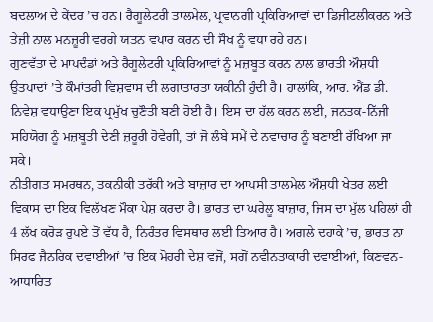ਬਦਲਾਅ ਦੇ ਕੇਂਦਰ ’ਚ ਹਨ। ਰੈਗੂਲੇਟਰੀ ਤਾਲਮੇਲ, ਪ੍ਰਵਾਨਗੀ ਪ੍ਰਕਿਰਿਆਵਾਂ ਦਾ ਡਿਜੀਟਲੀਕਰਨ ਅਤੇ ਤੇਜ਼ੀ ਨਾਲ ਮਨਜ਼ੂਰੀ ਵਰਗੇ ਯਤਨ ਵਪਾਰ ਕਰਨ ਦੀ ਸੌਖ ਨੂੰ ਵਧਾ ਰਹੇ ਹਨ।
ਗੁਣਵੱਤਾ ਦੇ ਮਾਪਦੰਡਾਂ ਅਤੇ ਰੈਗੂਲੇਟਰੀ ਪ੍ਰਕਿਰਿਆਵਾਂ ਨੂੰ ਮਜ਼ਬੂਤ ਕਰਨ ਨਾਲ ਭਾਰਤੀ ਔਸ਼ਧੀ ਉਤਪਾਦਾਂ ’ਤੇ ਕੌਮਾਂਤਰੀ ਵਿਸ਼ਵਾਸ ਦੀ ਲਗਾਤਾਰਤਾ ਯਕੀਨੀ ਹੁੰਦੀ ਹੈ। ਹਾਲਾਂਕਿ, ਆਰ. ਐਂਡ ਡੀ. ਨਿਵੇਸ਼ ਵਧਾਉਣਾ ਇਕ ਪ੍ਰਮੁੱਖ ਚੁਣੌਤੀ ਬਣੀ ਹੋਈ ਹੈ। ਇਸ ਦਾ ਹੱਲ ਕਰਨ ਲਈ, ਜਨਤਕ-ਨਿੱਜੀ ਸਹਿਯੋਗ ਨੂੰ ਮਜ਼ਬੂਤੀ ਦੇਣੀ ਜ਼ਰੂਰੀ ਹੋਵੇਗੀ, ਤਾਂ ਜੋ ਲੰਬੇ ਸਮੇਂ ਦੇ ਨਵਾਚਾਰ ਨੂੰ ਬਣਾਈ ਰੱਖਿਆ ਜਾ ਸਕੇ।
ਨੀਤੀਗਤ ਸਮਰਥਨ, ਤਕਨੀਕੀ ਤਰੱਕੀ ਅਤੇ ਬਾਜ਼ਾਰ ਦਾ ਆਪਸੀ ਤਾਲਮੇਲ ਔਸ਼ਧੀ ਖੇਤਰ ਲਈ ਵਿਕਾਸ ਦਾ ਇਕ ਵਿਲੱਖਣ ਮੌਕਾ ਪੇਸ਼ ਕਰਦਾ ਹੈ। ਭਾਰਤ ਦਾ ਘਰੇਲੂ ਬਾਜ਼ਾਰ, ਜਿਸ ਦਾ ਮੁੱਲ ਪਹਿਲਾਂ ਹੀ 4 ਲੱਖ ਕਰੋੜ ਰੁਪਏ ਤੋਂ ਵੱਧ ਹੈ, ਨਿਰੰਤਰ ਵਿਸਥਾਰ ਲਈ ਤਿਆਰ ਹੈ। ਅਗਲੇ ਦਹਾਕੇ ’ਚ, ਭਾਰਤ ਨਾ ਸਿਰਫ ਜੈਨਰਿਕ ਦਵਾਈਆਂ ’ਚ ਇਕ ਮੋਹਰੀ ਦੇਸ਼ ਵਜੋਂ, ਸਗੋਂ ਨਵੀਨਤਾਕਾਰੀ ਦਵਾਈਆਂ, ਕਿਣਵਨ-ਆਧਾਰਿਤ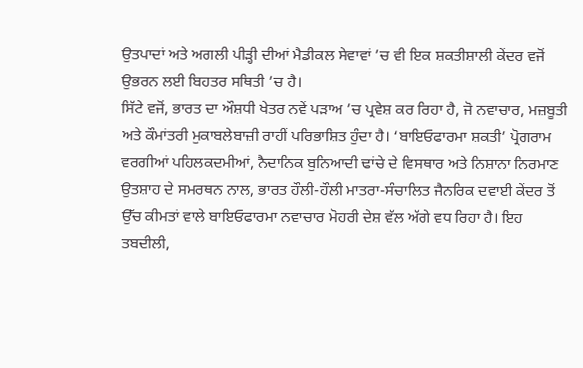ਉਤਪਾਦਾਂ ਅਤੇ ਅਗਲੀ ਪੀੜ੍ਹੀ ਦੀਆਂ ਮੈਡੀਕਲ ਸੇਵਾਵਾਂ ’ਚ ਵੀ ਇਕ ਸ਼ਕਤੀਸ਼ਾਲੀ ਕੇਂਦਰ ਵਜੋਂ ਉਭਰਨ ਲਈ ਬਿਹਤਰ ਸਥਿਤੀ ’ਚ ਹੈ।
ਸਿੱਟੇ ਵਜੋਂ, ਭਾਰਤ ਦਾ ਔਸ਼ਧੀ ਖੇਤਰ ਨਵੇਂ ਪੜਾਅ ’ਚ ਪ੍ਰਵੇਸ਼ ਕਰ ਰਿਹਾ ਹੈ, ਜੋ ਨਵਾਚਾਰ, ਮਜ਼ਬੂਤੀ ਅਤੇ ਕੌਮਾਂਤਰੀ ਮੁਕਾਬਲੇਬਾਜ਼ੀ ਰਾਹੀਂ ਪਰਿਭਾਸ਼ਿਤ ਹੁੰਦਾ ਹੈ। ‘ਬਾਇਓਫਾਰਮਾ ਸ਼ਕਤੀ’ ਪ੍ਰੋਗਰਾਮ ਵਰਗੀਆਂ ਪਹਿਲਕਦਮੀਆਂ, ਨੈਦਾਨਿਕ ਬੁਨਿਆਦੀ ਢਾਂਚੇ ਦੇ ਵਿਸਥਾਰ ਅਤੇ ਨਿਸ਼ਾਨਾ ਨਿਰਮਾਣ ਉਤਸ਼ਾਹ ਦੇ ਸਮਰਥਨ ਨਾਲ, ਭਾਰਤ ਹੌਲੀ-ਹੌਲੀ ਮਾਤਰਾ-ਸੰਚਾਲਿਤ ਜੈਨਰਿਕ ਦਵਾਈ ਕੇਂਦਰ ਤੋਂ ਉੱਚ ਕੀਮਤਾਂ ਵਾਲੇ ਬਾਇਓਫਾਰਮਾ ਨਵਾਚਾਰ ਮੋਹਰੀ ਦੇਸ਼ ਵੱਲ ਅੱਗੇ ਵਧ ਰਿਹਾ ਹੈ। ਇਹ ਤਬਦੀਲੀ,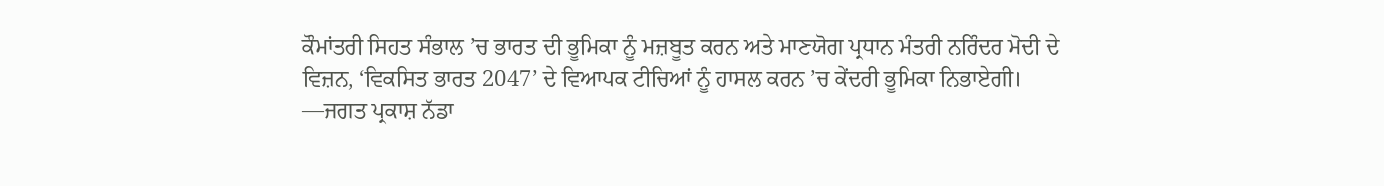ਕੌਮਾਂਤਰੀ ਸਿਹਤ ਸੰਭਾਲ ’ਚ ਭਾਰਤ ਦੀ ਭੂਮਿਕਾ ਨੂੰ ਮਜ਼ਬੂਤ ਕਰਨ ਅਤੇ ਮਾਣਯੋਗ ਪ੍ਰਧਾਨ ਮੰਤਰੀ ਨਰਿੰਦਰ ਮੋਦੀ ਦੇ ਵਿਜ਼ਨ, ‘ਵਿਕਸਿਤ ਭਾਰਤ 2047’ ਦੇ ਵਿਆਪਕ ਟੀਚਿਆਂ ਨੂੰ ਹਾਸਲ ਕਰਨ ’ਚ ਕੇਂਦਰੀ ਭੂਮਿਕਾ ਨਿਭਾਏਗੀ।
—ਜਗਤ ਪ੍ਰਕਾਸ਼ ਨੱਡਾ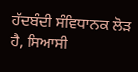ਹੱਦਬੰਦੀ ਸੰਵਿਧਾਨਕ ਲੋੜ ਹੈ, ਸਿਆਸੀ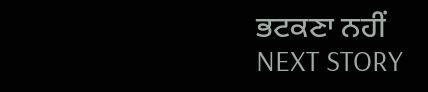ਭਟਕਣਾ ਨਹੀਂ
NEXT STORY